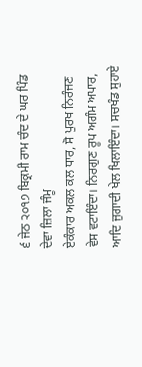੬ ਜੇਠ ੨੦੧੭ ਬਿਕ੍ਰਮੀ ਰਾਮ ਚੰਦ ਦੇ ਘਰ ਪਿੰਡ ਦੇਵਾ ਜ਼ਿਲਾ ਜੰਮੂ
ਏਕੰਕਾਰ ਅਕਲ ਕਲ ਧਾਰ, ਸੋ ਪੁਰਖ ਨਿਰੰਜਣ ਵੇਸ ਵਟਾਇੰਦਾ। ਨਿਰਗੁਣ ਰੂਪ ਅਗੰਮ ਅਪਾਰ, ਆਦਿ ਜੁਗਾਦੀ ਖੇਲ ਖਿਲਾਇੰਦਾ। ਸਚਖੰਡ ਸੁਹਾਏ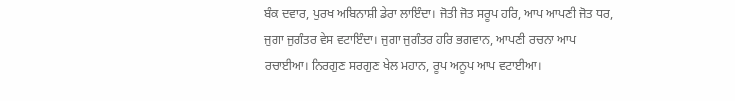ਬੰਕ ਦਵਾਰ, ਪੁਰਖ ਅਬਿਨਾਸ਼ੀ ਡੇਰਾ ਲਾਇੰਦਾ। ਜੋਤੀ ਜੋਤ ਸਰੂਪ ਹਰਿ, ਆਪ ਆਪਣੀ ਜੋਤ ਧਰ, ਜੁਗਾ ਜੁਗੰਤਰ ਵੇਸ ਵਟਾਇੰਦਾ। ਜੁਗਾ ਜੁਗੰਤਰ ਹਰਿ ਭਗਵਾਨ, ਆਪਣੀ ਰਚਨਾ ਆਪ ਰਚਾਈਆ। ਨਿਰਗੁਣ ਸਰਗੁਣ ਖੇਲ ਮਹਾਨ, ਰੂਪ ਅਨੂਪ ਆਪ ਵਟਾਈਆ।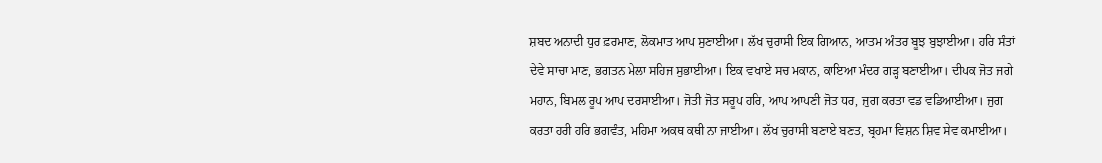ਸ਼ਬਦ ਅਨਾਦੀ ਧੁਰ ਫ਼ਰਮਾਣ, ਲੋਕਮਾਤ ਆਪ ਸੁਣਾਈਆ। ਲੱਖ ਚੁਰਾਸੀ ਇਕ ਗਿਆਨ, ਆਤਮ ਅੰਤਰ ਬੂਝ ਬੁਝਾਈਆ। ਹਰਿ ਸੰਤਾਂ ਦੇਵੇ ਸਾਚਾ ਮਾਣ, ਭਗਤਨ ਮੇਲਾ ਸਹਿਜ ਸੁਭਾਈਆ। ਇਕ ਵਖਾਏ ਸਚ ਮਕਾਨ, ਕਾਇਆ ਮੰਦਰ ਗੜ੍ਹ ਬਣਾਈਆ। ਦੀਪਕ ਜੋਤ ਜਗੇ ਮਹਾਨ, ਬਿਮਲ ਰੂਪ ਆਪ ਦਰਸਾਈਆ। ਜੋਤੀ ਜੋਤ ਸਰੂਪ ਹਰਿ, ਆਪ ਆਪਣੀ ਜੋਤ ਧਰ, ਜੁਗ ਕਰਤਾ ਵਡ ਵਡਿਆਈਆ। ਜੁਗ ਕਰਤਾ ਹਰੀ ਹਰਿ ਭਗਵੰਤ, ਮਹਿਮਾ ਅਕਥ ਕਥੀ ਨਾ ਜਾਈਆ। ਲੱਖ ਚੁਰਾਸੀ ਬਣਾਏ ਬਣਤ, ਬ੍ਰਹਮਾ ਵਿਸ਼ਨ ਸ਼ਿਵ ਸੇਵ ਕਮਾਈਆ।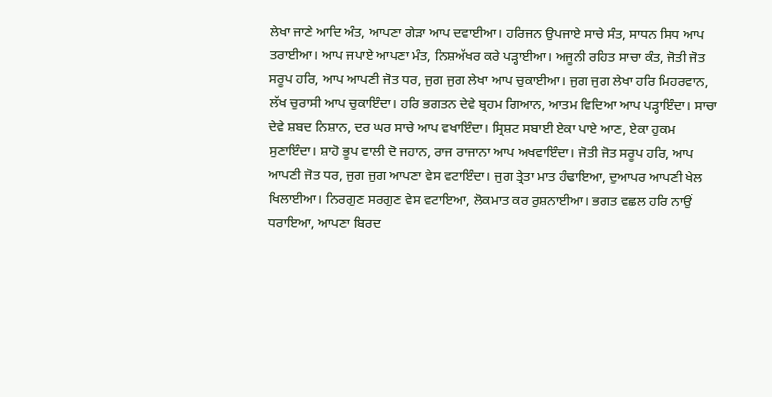ਲੇਖਾ ਜਾਣੇ ਆਦਿ ਅੰਤ, ਆਪਣਾ ਗੇੜਾ ਆਪ ਦਵਾਈਆ। ਹਰਿਜਨ ਉਪਜਾਏ ਸਾਚੇ ਸੰਤ, ਸਾਧਨ ਸਿਧ ਆਪ ਤਰਾਈਆ। ਆਪ ਜਪਾਏ ਆਪਣਾ ਮੰਤ, ਨਿਸ਼ਅੱਖਰ ਕਰੇ ਪੜ੍ਹਾਈਆ। ਅਜੂਨੀ ਰਹਿਤ ਸਾਚਾ ਕੰਤ, ਜੋਤੀ ਜੋਤ ਸਰੂਪ ਹਰਿ, ਆਪ ਆਪਣੀ ਜੋਤ ਧਰ, ਜੁਗ ਜੁਗ ਲੇਖਾ ਆਪ ਚੁਕਾਈਆ। ਜੁਗ ਜੁਗ ਲੇਖਾ ਹਰਿ ਮਿਹਰਵਾਨ, ਲੱਖ ਚੁਰਾਸੀ ਆਪ ਚੁਕਾਇੰਦਾ। ਹਰਿ ਭਗਤਨ ਦੇਵੇ ਬ੍ਰਹਮ ਗਿਆਨ, ਆਤਮ ਵਿਦਿਆ ਆਪ ਪੜ੍ਹਾਇੰਦਾ। ਸਾਚਾ ਦੇਵੇ ਸ਼ਬਦ ਨਿਸ਼ਾਨ, ਦਰ ਘਰ ਸਾਚੇ ਆਪ ਵਖਾਇੰਦਾ। ਸ੍ਰਿਸ਼ਟ ਸਬਾਈ ਏਕਾ ਪਾਏ ਆਣ, ਏਕਾ ਹੁਕਮ ਸੁਣਾਇੰਦਾ। ਸ਼ਾਹੋ ਭੂਪ ਵਾਲੀ ਦੋ ਜਹਾਨ, ਰਾਜ ਰਾਜਾਨਾ ਆਪ ਅਖਵਾਇੰਦਾ। ਜੋਤੀ ਜੋਤ ਸਰੂਪ ਹਰਿ, ਆਪ ਆਪਣੀ ਜੋਤ ਧਰ, ਜੁਗ ਜੁਗ ਆਪਣਾ ਵੇਸ ਵਟਾਇੰਦਾ। ਜੁਗ ਤ੍ਰੇਤਾ ਮਾਤ ਹੰਢਾਇਆ, ਦੁਆਪਰ ਆਪਣੀ ਖੇਲ ਖਿਲਾਈਆ। ਨਿਰਗੁਣ ਸਰਗੁਣ ਵੇਸ ਵਟਾਇਆ, ਲੋਕਮਾਤ ਕਰ ਰੁਸ਼ਨਾਈਆ। ਭਗਤ ਵਛਲ ਹਰਿ ਨਾਉਂ ਧਰਾਇਆ, ਆਪਣਾ ਬਿਰਦ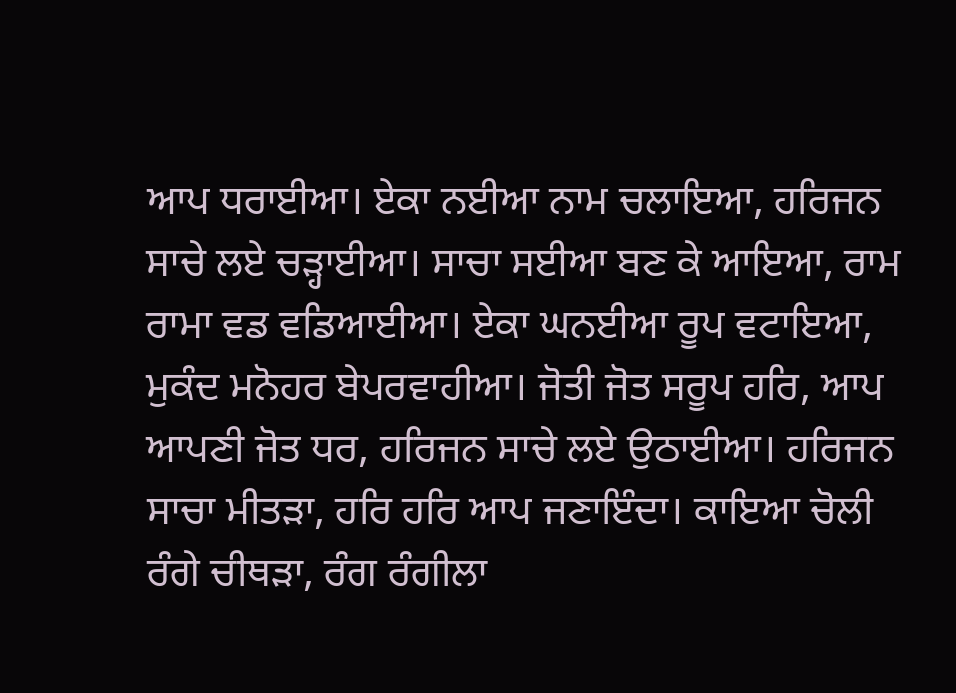ਆਪ ਧਰਾਈਆ। ਏਕਾ ਨਈਆ ਨਾਮ ਚਲਾਇਆ, ਹਰਿਜਨ ਸਾਚੇ ਲਏ ਚੜ੍ਹਾਈਆ। ਸਾਚਾ ਸਈਆ ਬਣ ਕੇ ਆਇਆ, ਰਾਮ ਰਾਮਾ ਵਡ ਵਡਿਆਈਆ। ਏਕਾ ਘਨਈਆ ਰੂਪ ਵਟਾਇਆ, ਮੁਕੰਦ ਮਨੋਹਰ ਬੇਪਰਵਾਹੀਆ। ਜੋਤੀ ਜੋਤ ਸਰੂਪ ਹਰਿ, ਆਪ ਆਪਣੀ ਜੋਤ ਧਰ, ਹਰਿਜਨ ਸਾਚੇ ਲਏ ਉਠਾਈਆ। ਹਰਿਜਨ ਸਾਚਾ ਮੀਤੜਾ, ਹਰਿ ਹਰਿ ਆਪ ਜਣਾਇੰਦਾ। ਕਾਇਆ ਚੋਲੀ ਰੰਗੇ ਚੀਥੜਾ, ਰੰਗ ਰੰਗੀਲਾ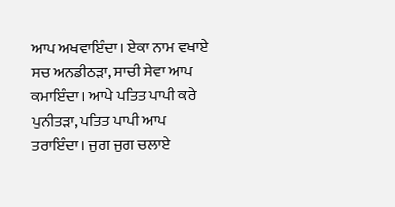ਆਪ ਅਖਵਾਇੰਦਾ। ਏਕਾ ਨਾਮ ਵਖਾਏ ਸਚ ਅਨਡੀਠੜਾ, ਸਾਚੀ ਸੇਵਾ ਆਪ ਕਮਾਇੰਦਾ। ਆਪੇ ਪਤਿਤ ਪਾਪੀ ਕਰੇ ਪੁਨੀਤੜਾ, ਪਤਿਤ ਪਾਪੀ ਆਪ ਤਰਾਇੰਦਾ। ਜੁਗ ਜੁਗ ਚਲਾਏ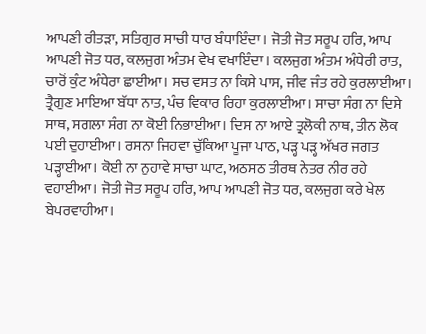ਆਪਣੀ ਰੀਤੜਾ, ਸਤਿਗੁਰ ਸਾਚੀ ਧਾਰ ਬੰਧਾਇੰਦਾ। ਜੋਤੀ ਜੋਤ ਸਰੂਪ ਹਰਿ, ਆਪ ਆਪਣੀ ਜੋਤ ਧਰ, ਕਲਜੁਗ ਅੰਤਮ ਵੇਖ ਵਖਾਇੰਦਾ। ਕਲਜੁਗ ਅੰਤਮ ਅੰਧੇਰੀ ਰਾਤ, ਚਾਰੋਂ ਕੁੰਟ ਅੰਧੇਰਾ ਛਾਈਆ। ਸਚ ਵਸਤ ਨਾ ਕਿਸੇ ਪਾਸ, ਜੀਵ ਜੰਤ ਰਹੇ ਕੁਰਲਾਈਆ। ਤ੍ਰੈਗੁਣ ਮਾਇਆ ਬੱਧਾ ਨਾਤ, ਪੰਚ ਵਿਕਾਰ ਰਿਹਾ ਕੁਰਲਾਈਆ। ਸਾਚਾ ਸੰਗ ਨਾ ਦਿਸੇ ਸਾਥ, ਸਗਲਾ ਸੰਗ ਨਾ ਕੋਈ ਨਿਭਾਈਆ। ਦਿਸ ਨਾ ਆਏ ਤ੍ਰਲੋਕੀ ਨਾਥ, ਤੀਨ ਲੋਕ ਪਈ ਦੁਹਾਈਆ। ਰਸਨਾ ਜਿਹਵਾ ਚੁੱਕਿਆ ਪੂਜਾ ਪਾਠ, ਪੜ੍ਹ ਪੜ੍ਹ ਅੱਖਰ ਜਗਤ ਪੜ੍ਹਾਈਆ। ਕੋਈ ਨਾ ਨੁਹਾਵੇ ਸਾਚਾ ਘਾਟ, ਅਠਸਠ ਤੀਰਥ ਨੇਤਰ ਨੀਰ ਰਹੇ ਵਹਾਈਆ। ਜੋਤੀ ਜੋਤ ਸਰੂਪ ਹਰਿ, ਆਪ ਆਪਣੀ ਜੋਤ ਧਰ, ਕਲਜੁਗ ਕਰੇ ਖੇਲ ਬੇਪਰਵਾਹੀਆ।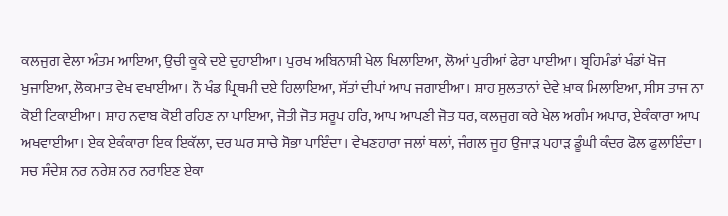ਕਲਜੁਗ ਵੇਲਾ ਅੰਤਮ ਆਇਆ, ਉਚੀ ਕੂਕੇ ਦਏ ਦੁਹਾਈਆ। ਪੁਰਖ ਅਬਿਨਾਸ਼ੀ ਖੇਲ ਖਿਲਾਇਆ, ਲੋਆਂ ਪੁਰੀਆਂ ਫੇਰਾ ਪਾਈਆ। ਬ੍ਰਹਿਮੰਡਾਂ ਖੰਡਾਂ ਖੋਜ ਖੁਜਾਇਆ, ਲੋਕਮਾਤ ਵੇਖ ਵਖਾਈਆ। ਨੌ ਖੰਡ ਪ੍ਰਿਥਮੀ ਦਏ ਹਿਲਾਇਆ, ਸੱਤਾਂ ਦੀਪਾਂ ਆਪ ਜਗਾਈਆ। ਸ਼ਾਹ ਸੁਲਤਾਨਾਂ ਦੇਵੇ ਖ਼ਾਕ ਮਿਲਾਇਆ, ਸੀਸ ਤਾਜ ਨਾ ਕੋਈ ਟਿਕਾਈਆ। ਸ਼ਾਹ ਨਵਾਬ ਕੋਈ ਰਹਿਣ ਨਾ ਪਾਇਆ, ਜੋਤੀ ਜੋਤ ਸਰੂਪ ਹਰਿ, ਆਪ ਆਪਣੀ ਜੋਤ ਧਰ, ਕਲਜੁਗ ਕਰੇ ਖੇਲ ਅਗੰਮ ਅਪਾਰ, ਏਕੰਕਾਰਾ ਆਪ ਅਖਵਾਈਆ। ਏਕ ਏਕੰਕਾਰਾ ਇਕ ਇਕੱਲਾ, ਦਰ ਘਰ ਸਾਚੇ ਸੋਭਾ ਪਾਇੰਦਾ। ਵੇਖਣਹਾਰਾ ਜਲਾਂ ਥਲਾਂ, ਜੰਗਲ ਜੂਹ ਉਜਾੜ ਪਹਾੜ ਡੂੰਘੀ ਕੰਦਰ ਫੋਲ ਫੁਲਾਇੰਦਾ। ਸਚ ਸੰਦੇਸ਼ ਨਰ ਨਰੇਸ਼ ਨਰ ਨਰਾਇਣ ਏਕਾ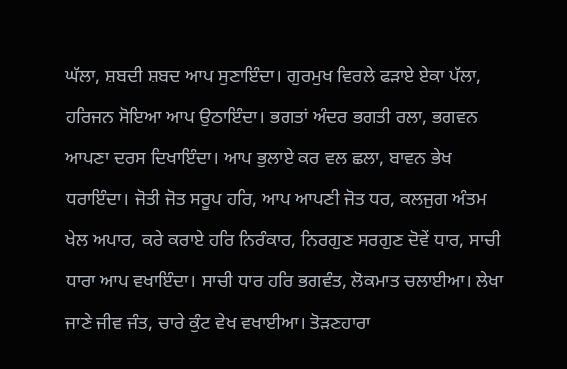ਘੱਲਾ, ਸ਼ਬਦੀ ਸ਼ਬਦ ਆਪ ਸੁਣਾਇੰਦਾ। ਗੁਰਮੁਖ ਵਿਰਲੇ ਫੜਾਏ ਏਕਾ ਪੱਲਾ, ਹਰਿਜਨ ਸੋਇਆ ਆਪ ਉਠਾਇੰਦਾ। ਭਗਤਾਂ ਅੰਦਰ ਭਗਤੀ ਰਲਾ, ਭਗਵਨ ਆਪਣਾ ਦਰਸ ਦਿਖਾਇੰਦਾ। ਆਪ ਭੁਲਾਏ ਕਰ ਵਲ ਛਲਾ, ਬਾਵਨ ਭੇਖ ਧਰਾਇੰਦਾ। ਜੋਤੀ ਜੋਤ ਸਰੂਪ ਹਰਿ, ਆਪ ਆਪਣੀ ਜੋਤ ਧਰ, ਕਲਜੁਗ ਅੰਤਮ ਖੇਲ ਅਪਾਰ, ਕਰੇ ਕਰਾਏ ਹਰਿ ਨਿਰੰਕਾਰ, ਨਿਰਗੁਣ ਸਰਗੁਣ ਦੋਵੇਂ ਧਾਰ, ਸਾਚੀ ਧਾਰਾ ਆਪ ਵਖਾਇੰਦਾ। ਸਾਚੀ ਧਾਰ ਹਰਿ ਭਗਵੰਤ, ਲੋਕਮਾਤ ਚਲਾਈਆ। ਲੇਖਾ ਜਾਣੇ ਜੀਵ ਜੰਤ, ਚਾਰੇ ਕੁੰਟ ਵੇਖ ਵਖਾਈਆ। ਤੋੜਣਹਾਰਾ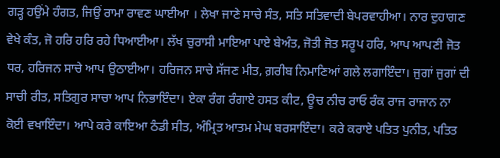ਗੜ੍ਹ ਹਉਂਮੇ ਹੰਗਤ, ਜਿਉਂ ਰਾਮਾ ਰਾਵਣ ਘਾਈਆ । ਲੇਖਾ ਜਾਣੇ ਸਾਚੇ ਸੰਤ, ਸਤਿ ਸਤਿਵਾਦੀ ਬੇਪਰਵਾਹੀਆ। ਨਾਰ ਦੁਹਾਗਣ ਵੇਖੇ ਕੰਤ, ਜੋ ਹਰਿ ਹਰਿ ਰਹੇ ਧਿਆਈਆ। ਲੱਖ ਚੁਰਾਸੀ ਮਾਇਆ ਪਾਏ ਬੇਅੰਤ, ਜੋਤੀ ਜੋਤ ਸਰੂਪ ਹਰਿ, ਆਪ ਆਪਣੀ ਜੋਤ ਧਰ, ਹਰਿਜਨ ਸਾਚੇ ਆਪ ਉਠਾਈਆ। ਹਰਿਜਨ ਸਾਚੇ ਸੱਜਣ ਮੀਤ, ਗ਼ਰੀਬ ਨਿਮਾਣਿਆਂ ਗਲੇ ਲਗਾਇੰਦਾ। ਜੁਗਾਂ ਜੁਗਾਂ ਦੀ ਸਾਚੀ ਰੀਤ, ਸਤਿਗੁਰ ਸਾਚਾ ਆਪ ਨਿਭਾਇੰਦਾ। ਏਕਾ ਰੰਗ ਰੰਗਾਏ ਹਸਤ ਕੀਟ, ਊਚ ਨੀਚ ਰਾਓ ਰੰਕ ਰਾਜ ਰਾਜਾਨ ਨਾ ਕੋਈ ਵਖਾਇੰਦਾ। ਆਪੇ ਕਰੇ ਕਾਇਆ ਠੰਡੀ ਸੀਤ, ਅੰਮ੍ਰਿਤ ਆਤਮ ਮੇਘ ਬਰਸਾਇੰਦਾ। ਕਰੇ ਕਰਾਏ ਪਤਿਤ ਪੁਨੀਤ, ਪਤਿਤ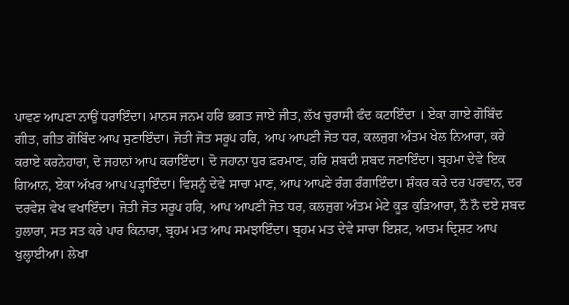ਪਾਵਣ ਆਪਣਾ ਨਾਉਂ ਧਰਾਇੰਦਾ। ਮਾਨਸ ਜਨਮ ਹਰਿ ਭਗਤ ਜਾਏ ਜੀਤ, ਲੱਖ ਚੁਰਾਸੀ ਫੰਦ ਕਟਾਇੰਦਾ । ਏਕਾ ਗਾਏ ਗੋਬਿੰਦ ਗੀਤ, ਗੀਤ ਗੋਬਿੰਦ ਆਪ ਸੁਣਾਇੰਦਾ। ਜੋਤੀ ਜੋਤ ਸਰੂਪ ਹਰਿ, ਆਪ ਆਪਣੀ ਜੋਤ ਧਰ, ਕਲਜੁਗ ਅੰਤਮ ਖੇਲ ਨਿਆਰਾ, ਕਰੇ ਕਰਾਏ ਕਰਨੇਹਾਰਾ, ਦੋ ਜਹਾਨਾਂ ਆਪ ਕਰਾਇੰਦਾ। ਦੋ ਜਹਾਨਾ ਧੁਰ ਫ਼ਰਮਾਣ, ਹਰਿ ਸ਼ਬਦੀ ਸ਼ਬਦ ਜਣਾਇੰਦਾ। ਬ੍ਰਹਮਾ ਦੇਵੇ ਇਕ ਗਿਆਨ, ਏਕਾ ਅੱਖਰ ਆਪ ਪੜ੍ਹਾਇੰਦਾ। ਵਿਸ਼ਨੂੰ ਦੇਵੇ ਸਾਚਾ ਮਾਣ, ਆਪ ਆਪਣੇ ਰੰਗ ਰੰਗਾਇੰਦਾ। ਸ਼ੰਕਰ ਕਰੇ ਦਰ ਪਰਵਾਨ, ਦਰ ਦਰਵੇਸ਼ ਵੇਖ ਵਖਾਇੰਦਾ। ਜੋਤੀ ਜੋਤ ਸਰੂਪ ਹਰਿ, ਆਪ ਆਪਣੀ ਜੋਤ ਧਰ, ਕਲਜੁਗ ਅੰਤਮ ਮੇਟੇ ਕੂੜ ਕੁੜਿਆਰਾ, ਨੌ ਨੌ ਦਏ ਸ਼ਬਦ ਹੁਲਾਰਾ, ਸਤ ਸਤ ਕਰੇ ਪਾਰ ਕਿਨਾਰਾ, ਬ੍ਰਹਮ ਮਤ ਆਪ ਸਮਝਾਇੰਦਾ। ਬ੍ਰਹਮ ਮਤ ਦੇਵੇ ਸਾਚਾ ਇਸ਼ਟ, ਆਤਮ ਦ੍ਰਿਸ਼ਟ ਆਪ ਖੁਲ੍ਹਾਈਆ। ਲੇਖਾ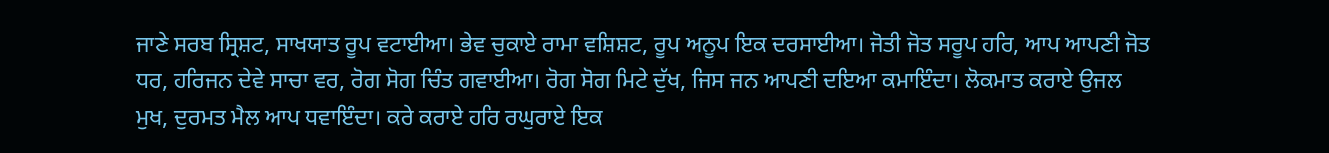ਜਾਣੇ ਸਰਬ ਸ੍ਰਿਸ਼ਟ, ਸਾਖਯਾਤ ਰੂਪ ਵਟਾਈਆ। ਭੇਵ ਚੁਕਾਏ ਰਾਮਾ ਵਸ਼ਿਸ਼ਟ, ਰੂਪ ਅਨੂਪ ਇਕ ਦਰਸਾਈਆ। ਜੋਤੀ ਜੋਤ ਸਰੂਪ ਹਰਿ, ਆਪ ਆਪਣੀ ਜੋਤ ਧਰ, ਹਰਿਜਨ ਦੇਵੇ ਸਾਚਾ ਵਰ, ਰੋਗ ਸੋਗ ਚਿੰਤ ਗਵਾਈਆ। ਰੋਗ ਸੋਗ ਮਿਟੇ ਦੁੱਖ, ਜਿਸ ਜਨ ਆਪਣੀ ਦਇਆ ਕਮਾਇੰਦਾ। ਲੋਕਮਾਤ ਕਰਾਏ ਉਜਲ ਮੁਖ, ਦੁਰਮਤ ਮੈਲ ਆਪ ਧਵਾਇੰਦਾ। ਕਰੇ ਕਰਾਏ ਹਰਿ ਰਘੁਰਾਏ ਇਕ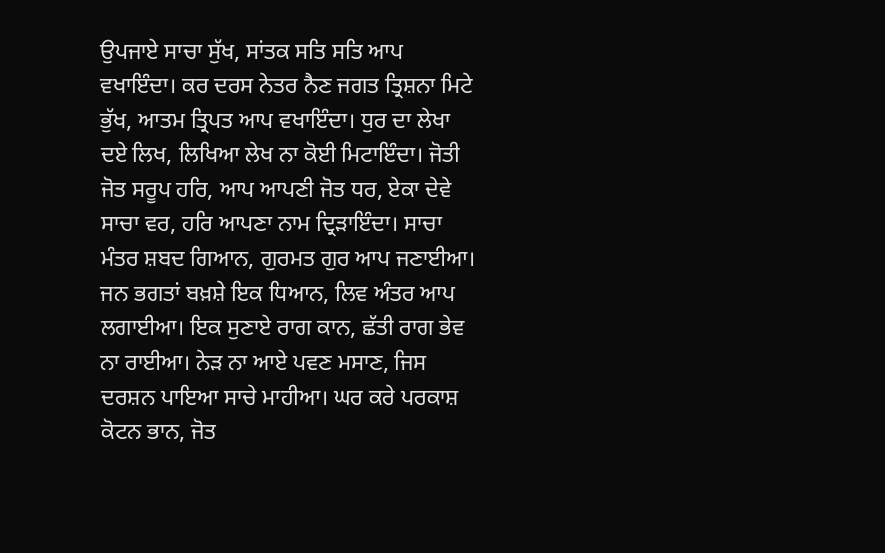ਉਪਜਾਏ ਸਾਚਾ ਸੁੱਖ, ਸਾਂਤਕ ਸਤਿ ਸਤਿ ਆਪ ਵਖਾਇੰਦਾ। ਕਰ ਦਰਸ ਨੇਤਰ ਨੈਣ ਜਗਤ ਤ੍ਰਿਸ਼ਨਾ ਮਿਟੇ ਭੁੱਖ, ਆਤਮ ਤ੍ਰਿਪਤ ਆਪ ਵਖਾਇੰਦਾ। ਧੁਰ ਦਾ ਲੇਖਾ ਦਏ ਲਿਖ, ਲਿਖਿਆ ਲੇਖ ਨਾ ਕੋਈ ਮਿਟਾਇੰਦਾ। ਜੋਤੀ ਜੋਤ ਸਰੂਪ ਹਰਿ, ਆਪ ਆਪਣੀ ਜੋਤ ਧਰ, ਏਕਾ ਦੇਵੇ ਸਾਚਾ ਵਰ, ਹਰਿ ਆਪਣਾ ਨਾਮ ਦ੍ਰਿੜਾਇੰਦਾ। ਸਾਚਾ ਮੰਤਰ ਸ਼ਬਦ ਗਿਆਨ, ਗੁਰਮਤ ਗੁਰ ਆਪ ਜਣਾਈਆ। ਜਨ ਭਗਤਾਂ ਬਖ਼ਸ਼ੇ ਇਕ ਧਿਆਨ, ਲਿਵ ਅੰਤਰ ਆਪ ਲਗਾਈਆ। ਇਕ ਸੁਣਾਏ ਰਾਗ ਕਾਨ, ਛੱਤੀ ਰਾਗ ਭੇਵ ਨਾ ਰਾਈਆ। ਨੇੜ ਨਾ ਆਏ ਪਵਣ ਮਸਾਣ, ਜਿਸ ਦਰਸ਼ਨ ਪਾਇਆ ਸਾਚੇ ਮਾਹੀਆ। ਘਰ ਕਰੇ ਪਰਕਾਸ਼ ਕੋਟਨ ਭਾਨ, ਜੋਤ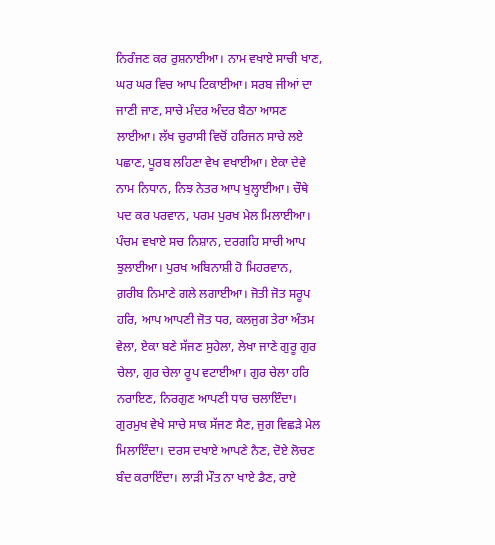ਨਿਰੰਜਣ ਕਰ ਰੁਸ਼ਨਾਈਆ। ਨਾਮ ਵਖਾਏ ਸਾਚੀ ਖਾਣ, ਘਰ ਘਰ ਵਿਚ ਆਪ ਟਿਕਾਈਆ। ਸਰਬ ਜੀਆਂ ਦਾ ਜਾਣੀ ਜਾਣ, ਸਾਚੇ ਮੰਦਰ ਅੰਦਰ ਬੈਠਾ ਆਸਣ ਲਾਈਆ। ਲੱਖ ਚੁਰਾਸੀ ਵਿਚੋਂ ਹਰਿਜਨ ਸਾਚੇ ਲਏ ਪਛਾਣ, ਪੂਰਬ ਲਹਿਣਾ ਵੇਖ ਵਖਾਈਆ। ਏਕਾ ਦੇਵੇ ਨਾਮ ਨਿਧਾਨ, ਨਿਝ ਨੇਤਰ ਆਪ ਖੁਲ੍ਹਾਈਆ। ਚੌਥੇ ਪਦ ਕਰ ਪਰਵਾਨ, ਪਰਮ ਪੁਰਖ ਮੇਲ ਮਿਲਾਈਆ। ਪੰਚਮ ਵਖਾਏ ਸਚ ਨਿਸ਼ਾਨ, ਦਰਗਹਿ ਸਾਚੀ ਆਪ ਝੁਲਾਈਆ। ਪੁਰਖ ਅਬਿਨਾਸ਼ੀ ਹੋ ਮਿਹਰਵਾਨ, ਗ਼ਰੀਬ ਨਿਮਾਣੇ ਗਲੇ ਲਗਾਈਆ। ਜੋਤੀ ਜੋਤ ਸਰੂਪ ਹਰਿ, ਆਪ ਆਪਣੀ ਜੋਤ ਧਰ, ਕਲਜੁਗ ਤੇਰਾ ਅੰਤਮ ਵੇਲਾ, ਏਕਾ ਬਣੇ ਸੱਜਣ ਸੁਹੇਲਾ, ਲੇਖਾ ਜਾਣੇ ਗੁਰੂ ਗੁਰ ਚੇਲਾ, ਗੁਰ ਚੇਲਾ ਰੂਪ ਵਟਾਈਆ। ਗੁਰ ਚੇਲਾ ਹਰਿ ਨਰਾਇਣ, ਨਿਰਗੁਣ ਆਪਣੀ ਧਾਰ ਚਲਾਇੰਦਾ। ਗੁਰਮੁਖ ਵੇਖੇ ਸਾਚੇ ਸਾਕ ਸੱਜਣ ਸੈਣ, ਜੁਗ ਵਿਛੜੇ ਮੇਲ ਮਿਲਾਇੰਦਾ। ਦਰਸ ਦਖਾਏ ਆਪਣੇ ਨੈਣ, ਦੋਏ ਲੋਚਣ ਬੰਦ ਕਰਾਇੰਦਾ। ਲਾੜੀ ਮੌਤ ਨਾ ਖਾਏ ਡੈਣ, ਰਾਏ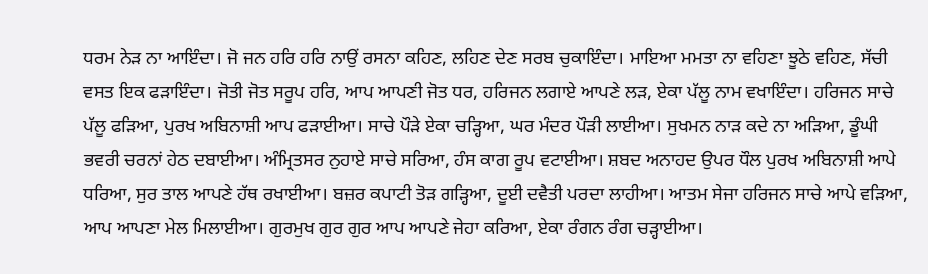ਧਰਮ ਨੇੜ ਨਾ ਆਇੰਦਾ। ਜੋ ਜਨ ਹਰਿ ਹਰਿ ਨਾਉਂ ਰਸਨਾ ਕਹਿਣ, ਲਹਿਣ ਦੇਣ ਸਰਬ ਚੁਕਾਇੰਦਾ। ਮਾਇਆ ਮਮਤਾ ਨਾ ਵਹਿਣਾ ਝੂਠੇ ਵਹਿਣ, ਸੱਚੀ ਵਸਤ ਇਕ ਫੜਾਇੰਦਾ। ਜੋਤੀ ਜੋਤ ਸਰੂਪ ਹਰਿ, ਆਪ ਆਪਣੀ ਜੋਤ ਧਰ, ਹਰਿਜਨ ਲਗਾਏ ਆਪਣੇ ਲੜ, ਏਕਾ ਪੱਲੂ ਨਾਮ ਵਖਾਇੰਦਾ। ਹਰਿਜਨ ਸਾਚੇ ਪੱਲੂ ਫੜਿਆ, ਪੁਰਖ ਅਬਿਨਾਸ਼ੀ ਆਪ ਫੜਾਈਆ। ਸਾਚੇ ਪੌੜੇ ਏਕਾ ਚੜ੍ਹਿਆ, ਘਰ ਮੰਦਰ ਪੌੜੀ ਲਾਈਆ। ਸੁਖਮਨ ਨਾੜ ਕਦੇ ਨਾ ਅੜਿਆ, ਡੂੰਘੀ ਭਵਰੀ ਚਰਨਾਂ ਹੇਠ ਦਬਾਈਆ। ਅੰਮ੍ਰਿਤਸਰ ਨੁਹਾਏ ਸਾਚੇ ਸਰਿਆ, ਹੰਸ ਕਾਗ ਰੂਪ ਵਟਾਈਆ। ਸ਼ਬਦ ਅਨਾਹਦ ਉਪਰ ਧੌਲ ਪੁਰਖ ਅਬਿਨਾਸ਼ੀ ਆਪੇ ਧਰਿਆ, ਸੁਰ ਤਾਲ ਆਪਣੇ ਹੱਥ ਰਖਾਈਆ। ਬਜ਼ਰ ਕਪਾਟੀ ਤੋੜ ਗੜ੍ਹਿਆ, ਦੂਈ ਦਵੈਤੀ ਪਰਦਾ ਲਾਹੀਆ। ਆਤਮ ਸੇਜਾ ਹਰਿਜਨ ਸਾਚੇ ਆਪੇ ਵੜਿਆ, ਆਪ ਆਪਣਾ ਮੇਲ ਮਿਲਾਈਆ। ਗੁਰਮੁਖ ਗੁਰ ਗੁਰ ਆਪ ਆਪਣੇ ਜੇਹਾ ਕਰਿਆ, ਏਕਾ ਰੰਗਨ ਰੰਗ ਚੜ੍ਹਾਈਆ।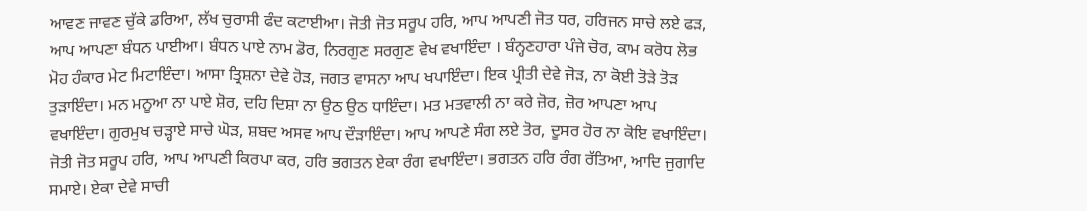ਆਵਣ ਜਾਵਣ ਚੁੱਕੇ ਡਰਿਆ, ਲੱਖ ਚੁਰਾਸੀ ਫੰਦ ਕਟਾਈਆ। ਜੋਤੀ ਜੋਤ ਸਰੂਪ ਹਰਿ, ਆਪ ਆਪਣੀ ਜੋਤ ਧਰ, ਹਰਿਜਨ ਸਾਚੇ ਲਏ ਫੜ, ਆਪ ਆਪਣਾ ਬੰਧਨ ਪਾਈਆ। ਬੰਧਨ ਪਾਏ ਨਾਮ ਡੋਰ, ਨਿਰਗੁਣ ਸਰਗੁਣ ਵੇਖ ਵਖਾਇੰਦਾ । ਬੰਨ੍ਹਣਹਾਰਾ ਪੰਜੇ ਚੋਰ, ਕਾਮ ਕਰੋਧ ਲੋਭ ਮੋਹ ਹੰਕਾਰ ਮੇਟ ਮਿਟਾਇੰਦਾ। ਆਸਾ ਤ੍ਰਿਸ਼ਨਾ ਦੇਵੇ ਹੋੜ, ਜਗਤ ਵਾਸਨਾ ਆਪ ਖਪਾਇੰਦਾ। ਇਕ ਪ੍ਰੀਤੀ ਦੇਵੇ ਜੋੜ, ਨਾ ਕੋਈ ਤੋੜੇ ਤੋੜ ਤੁੜਾਇੰਦਾ। ਮਨ ਮਨੂਆ ਨਾ ਪਾਏ ਸ਼ੋਰ, ਦਹਿ ਦਿਸ਼ਾ ਨਾ ਉਠ ਉਠ ਧਾਇੰਦਾ। ਮਤ ਮਤਵਾਲੀ ਨਾ ਕਰੇ ਜ਼ੋਰ, ਜ਼ੋਰ ਆਪਣਾ ਆਪ ਵਖਾਇੰਦਾ। ਗੁਰਮੁਖ ਚੜ੍ਹਾਏ ਸਾਚੇ ਘੋੜ, ਸ਼ਬਦ ਅਸਵ ਆਪ ਦੌੜਾਇੰਦਾ। ਆਪ ਆਪਣੇ ਸੰਗ ਲਏ ਤੋਰ, ਦੂਸਰ ਹੋਰ ਨਾ ਕੋਇ ਵਖਾਇੰਦਾ। ਜੋਤੀ ਜੋਤ ਸਰੂਪ ਹਰਿ, ਆਪ ਆਪਣੀ ਕਿਰਪਾ ਕਰ, ਹਰਿ ਭਗਤਨ ਏਕਾ ਰੰਗ ਵਖਾਇੰਦਾ। ਭਗਤਨ ਹਰਿ ਰੰਗ ਰੱਤਿਆ, ਆਦਿ ਜੁਗਾਦਿ ਸਮਾਏ। ਏਕਾ ਦੇਵੇ ਸਾਚੀ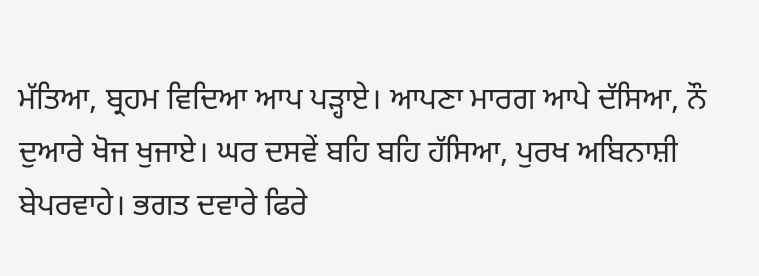ਮੱਤਿਆ, ਬ੍ਰਹਮ ਵਿਦਿਆ ਆਪ ਪੜ੍ਹਾਏ। ਆਪਣਾ ਮਾਰਗ ਆਪੇ ਦੱਸਿਆ, ਨੌ ਦੁਆਰੇ ਖੋਜ ਖੁਜਾਏ। ਘਰ ਦਸਵੇਂ ਬਹਿ ਬਹਿ ਹੱਸਿਆ, ਪੁਰਖ ਅਬਿਨਾਸ਼ੀ ਬੇਪਰਵਾਹੇ। ਭਗਤ ਦਵਾਰੇ ਫਿਰੇ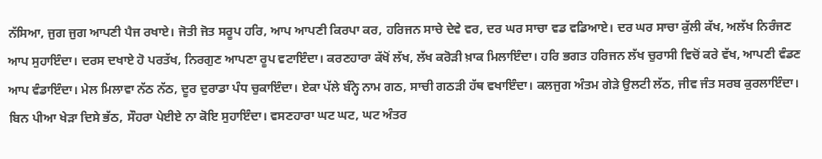ਨੱਸਿਆ, ਜੁਗ ਜੁਗ ਆਪਣੀ ਪੈਜ ਰਖਾਏ। ਜੋਤੀ ਜੋਤ ਸਰੂਪ ਹਰਿ, ਆਪ ਆਪਣੀ ਕਿਰਪਾ ਕਰ, ਹਰਿਜਨ ਸਾਚੇ ਦੇਵੇ ਵਰ, ਦਰ ਘਰ ਸਾਚਾ ਵਡ ਵਡਿਆਏ। ਦਰ ਘਰ ਸਾਚਾ ਕੁੱਲੀ ਕੱਖ, ਅਲੱਖ ਨਿਰੰਜਣ ਆਪ ਸੁਹਾਇੰਦਾ। ਦਰਸ ਦਖਾਏ ਹੋ ਪਰਤੱਖ, ਨਿਰਗੁਣ ਆਪਣਾ ਰੂਪ ਵਟਾਇੰਦਾ। ਕਰਣਹਾਰਾ ਕੱਖੋਂ ਲੱਖ, ਲੱਖ ਕਰੋੜੀ ਖ਼ਾਕ ਮਿਲਾਇੰਦਾ। ਹਰਿ ਭਗਤ ਹਰਿਜਨ ਲੱਖ ਚੁਰਾਸੀ ਵਿਚੋਂ ਕਰੇ ਵੱਖ, ਆਪਣੀ ਵੰਡਣ ਆਪ ਵੰਡਾਇੰਦਾ। ਮੇਲ ਮਿਲਾਵਾ ਨੱਠ ਨੱਠ, ਦੂਰ ਦੁਰਾਡਾ ਪੰਧ ਚੁਕਾਇੰਦਾ। ਏਕਾ ਪੱਲੇ ਬੰਨ੍ਹੇ ਨਾਮ ਗਠ, ਸਾਚੀ ਗਠੜੀ ਹੱਥ ਵਖਾਇੰਦਾ। ਕਲਜੁਗ ਅੰਤਮ ਗੇੜੇ ਉਲਟੀ ਲੱਠ, ਜੀਵ ਜੰਤ ਸਰਬ ਕੁਰਲਾਇੰਦਾ। ਬਿਨ ਪੀਆ ਖੇੜਾ ਦਿਸੇ ਭੱਠ, ਸੌਹਰਾ ਪੇਈਏ ਨਾ ਕੋਇ ਸੁਹਾਇੰਦਾ। ਵਸਣਹਾਰਾ ਘਟ ਘਟ, ਘਟ ਅੰਤਰ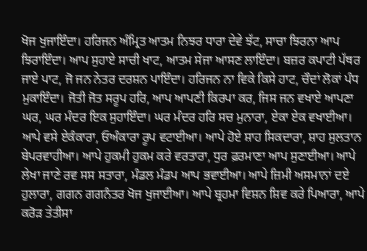ਖੋਜ ਖੁਜਾਇੰਦਾ। ਹਰਿਜਨ ਅੰਮ੍ਰਿਤ ਆਤਮ ਨਿਝਰ ਧਾਰਾ ਦੇਵੇ ਝੱਟ, ਸਾਚਾ ਝਿਰਨਾ ਆਪ ਝਿਰਾਇੰਦਾ। ਆਪ ਸੁਹਾਏ ਸਾਚੀ ਖਾਟ, ਆਤਮ ਸੇਜਾ ਆਸਣ ਲਾਇੰਦਾ। ਬਜ਼ਰ ਕਪਾਟੀ ਪੱਥਰ ਜਾਏ ਪਾਟ, ਜੋ ਜਨ ਨੇਤਰ ਦਰਸ਼ਨ ਪਾਇੰਦਾ। ਹਰਿਜਨ ਨਾ ਵਿਕੇ ਕਿਸੇ ਹਾਟ, ਚੌਦਾਂ ਲੋਕਾਂ ਪੰਧ ਮੁਕਾਇੰਦਾ। ਜੋਤੀ ਜੋਤ ਸਰੂਪ ਹਰਿ, ਆਪ ਆਪਣੀ ਕਿਰਪਾ ਕਰ, ਜਿਸ ਜਨ ਵਖਾਏ ਆਪਣਾ ਘਰ, ਘਰ ਮੰਦਰ ਇਕ ਸੁਹਾਇੰਦਾ। ਘਰ ਮੰਦਰ ਹਰਿ ਸਚ ਮੁਨਾਰਾ, ਏਕਾ ਏਕ ਵਖਾਈਆ। ਆਪੇ ਵਸੇ ਏਕੰਕਾਰਾ, ਓਅੰਕਾਰਾ ਰੂਪ ਵਟਾਈਆ। ਆਪੇ ਹੋਏ ਸ਼ਾਹ ਸਿਕਦਾਰਾ, ਸ਼ਾਹ ਸੁਲਤਾਨ ਬੇਪਰਵਾਹੀਆ। ਆਪੇ ਹੁਕਮੀ ਹੁਕਮ ਕਰੇ ਵਰਤਾਰਾ, ਧੁਰ ਫ਼ਰਮਾਣਾ ਆਪ ਸੁਣਾਈਆ। ਆਪੇ ਲੇਖਾ ਜਾਣੇ ਰਵ ਸਸ ਸਤਾਰਾ, ਮੰਡਲ ਮੰਡਪ ਆਪ ਭਵਾਈਆ। ਆਪੇ ਜ਼ਿਮੀ ਅਸਮਾਨਾਂ ਦਏ ਹੁਲਾਰਾ, ਗਗਨ ਗਗਨੰਤਰ ਖੋਜ ਖੁਜਾਈਆ। ਆਪੇ ਬ੍ਰਹਮਾ ਵਿਸ਼ਨ ਸ਼ਿਵ ਕਰੇ ਪਿਆਰਾ, ਆਪੇ ਕਰੋੜ ਤੇਤੀਸਾ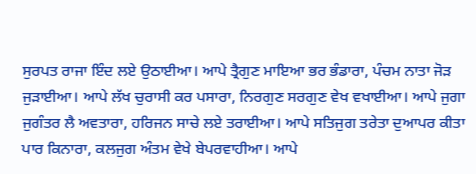ਸੁਰਪਤ ਰਾਜਾ ਇੰਦ ਲਏ ਉਠਾਈਆ। ਆਪੇ ਤ੍ਰੈਗੁਣ ਮਾਇਆ ਭਰ ਭੰਡਾਰਾ, ਪੰਚਮ ਨਾਤਾ ਜੋੜ ਜੁੜਾਈਆ। ਆਪੇ ਲੱਖ ਚੁਰਾਸੀ ਕਰ ਪਸਾਰਾ, ਨਿਰਗੁਣ ਸਰਗੁਣ ਵੇਖ ਵਖਾਈਆ। ਆਪੇ ਜੁਗਾ ਜੁਗੰਤਰ ਲੈ ਅਵਤਾਰਾ, ਹਰਿਜਨ ਸਾਚੇ ਲਏ ਤਰਾਈਆ। ਆਪੇ ਸਤਿਜੁਗ ਤਰੇਤਾ ਦੁਆਪਰ ਕੀਤਾ ਪਾਰ ਕਿਨਾਰਾ, ਕਲਜੁਗ ਅੰਤਮ ਵੇਖੇ ਬੇਪਰਵਾਹੀਆ। ਆਪੇ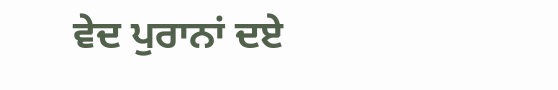ਵੇਦ ਪੁਰਾਨਾਂ ਦਏ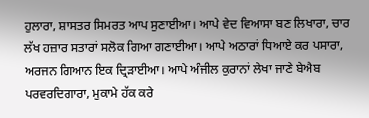ਹੁਲਾਰਾ, ਸ਼ਾਸਤਰ ਸਿਮਰਤ ਆਪ ਸੁਣਾਈਆ। ਆਪੇ ਵੇਦ ਵਿਆਸਾ ਬਣ ਲਿਖਾਰਾ, ਚਾਰ ਲੱਖ ਹਜ਼ਾਰ ਸਤਾਰਾਂ ਸਲੋਕ ਗਿਆ ਗਣਾਈਆ। ਆਪੇ ਅਠਾਰਾਂ ਧਿਆਏ ਕਰ ਪਸਾਰਾ, ਅਰਜਨ ਗਿਆਨ ਇਕ ਦ੍ਰਿੜਾਈਆ। ਆਪੇ ਅੰਜੀਲ ਕੁਰਾਨਾਂ ਲੇਖਾ ਜਾਣੇ ਬੇਐਬ ਪਰਵਰਦਿਗਾਰਾ, ਮੁਕਾਮੇ ਹੱਕ ਕਰੇ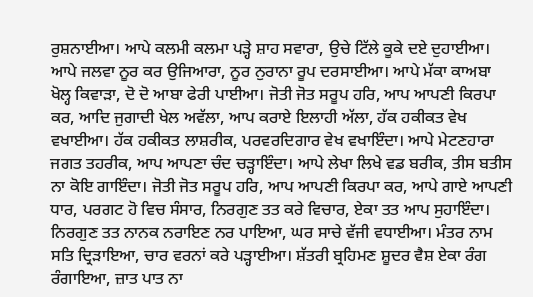ਰੁਸ਼ਨਾਈਆ। ਆਪੇ ਕਲਮੀ ਕਲਮਾ ਪੜ੍ਹੇ ਸ਼ਾਹ ਸਵਾਰਾ, ਉਚੇ ਟਿੱਲੇ ਕੂਕੇ ਦਏ ਦੁਹਾਈਆ। ਆਪੇ ਜਲਵਾ ਨੂਰ ਕਰ ਉਜਿਆਰਾ, ਨੂਰ ਨੁਰਾਨਾ ਰੂਪ ਦਰਸਾਈਆ। ਆਪੇ ਮੱਕਾ ਕਾਅਬਾ ਖੋਲ੍ਹ ਕਿਵਾੜਾ, ਦੋ ਦੋ ਆਬਾ ਫੇਰੀ ਪਾਈਆ। ਜੋਤੀ ਜੋਤ ਸਰੂਪ ਹਰਿ, ਆਪ ਆਪਣੀ ਕਿਰਪਾ ਕਰ, ਆਦਿ ਜੁਗਾਦੀ ਖੇਲ ਅਵੱਲਾ, ਆਪ ਕਰਾਏ ਇਲਾਹੀ ਅੱਲਾ, ਹੱਕ ਹਕੀਕਤ ਵੇਖ ਵਖਾਈਆ। ਹੱਕ ਹਕੀਕਤ ਲਾਸ਼ਰੀਕ, ਪਰਵਰਦਿਗਾਰ ਵੇਖ ਵਖਾਇੰਦਾ। ਆਪੇ ਮੇਟਣਹਾਰਾ ਜਗਤ ਤਹਰੀਕ, ਆਪ ਆਪਣਾ ਚੰਦ ਚੜ੍ਹਾਇੰਦਾ। ਆਪੇ ਲੇਖਾ ਲਿਖੇ ਵਡ ਬਰੀਕ, ਤੀਸ ਬਤੀਸ ਨਾ ਕੋਇ ਗਾਇੰਦਾ। ਜੋਤੀ ਜੋਤ ਸਰੂਪ ਹਰਿ, ਆਪ ਆਪਣੀ ਕਿਰਪਾ ਕਰ, ਆਪੇ ਗਾਏ ਆਪਣੀ ਧਾਰ, ਪਰਗਟ ਹੋ ਵਿਚ ਸੰਸਾਰ, ਨਿਰਗੁਣ ਤਤ ਕਰੇ ਵਿਚਾਰ, ਏਕਾ ਤਤ ਆਪ ਸੁਹਾਇੰਦਾ। ਨਿਰਗੁਣ ਤਤ ਨਾਨਕ ਨਰਾਇਣ ਨਰ ਪਾਇਆ, ਘਰ ਸਾਚੇ ਵੱਜੀ ਵਧਾਈਆ। ਮੰਤਰ ਨਾਮ ਸਤਿ ਦ੍ਰਿੜਾਇਆ, ਚਾਰ ਵਰਨਾਂ ਕਰੇ ਪੜ੍ਹਾਈਆ। ਸ਼ੱਤਰੀ ਬ੍ਰਹਿਮਣ ਸ਼ੂਦਰ ਵੈਸ਼ ਏਕਾ ਰੰਗ ਰੰਗਾਇਆ, ਜ਼ਾਤ ਪਾਤ ਨਾ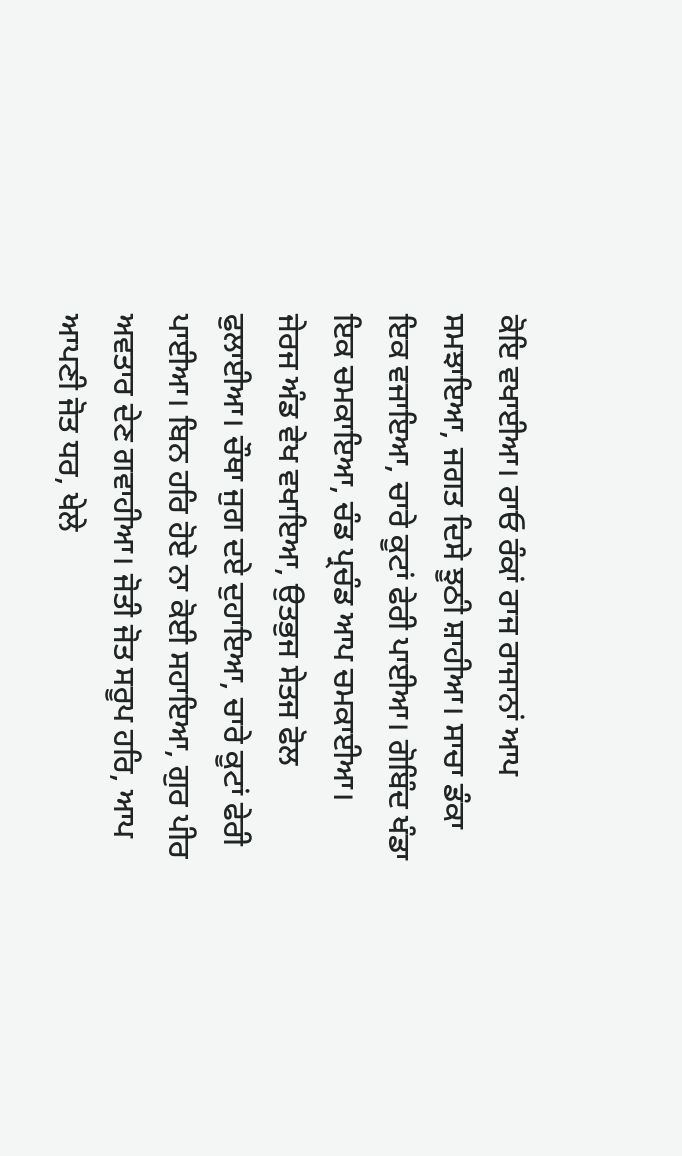ਕੋਇ ਵਖਾਈਆ। ਰਾਓ ਰੰਕਾਂ ਰਾਜ ਰਾਜਾਨਾਂ ਆਪ ਸਮਝਾਇਆ, ਜਗਤ ਦਿਸੇ ਝੂਠੀ ਸ਼ਾਹੀਆ। ਸਾਚਾ ਡੰਕਾ ਇਕ ਵਜਾਇਆ, ਚਾਰੇ ਕੂਟਾਂ ਫੇਰੀ ਪਾਈਆ। ਗੋਬਿੰਦ ਖੰਡਾ ਇਕ ਚਮਕਾਇਆ, ਚੰਡ ਪ੍ਰਚੰਡ ਆਪ ਚਮਕਾਈਆ। ਜੇਰਜ ਅੰਡ ਵੇਖ ਵਖਾਇਆ, ਉਤਭੁਜ ਸੇਤਜ ਫੋਲ ਫੁਲਾਈਆ। ਚੌਥਾ ਜੁਗ ਦਏ ਦੁਹਾਇਆ, ਚਾਰੇ ਕੂਟਾਂ ਫੇਰੀ ਪਾਈਆ। ਬਿਨ ਹਰਿ ਹੋਏ ਨਾ ਕੋਈ ਸਹਾਇਆ, ਗੁਰ ਪੀਰ ਅਵਤਾਰ ਦੇਣ ਗਵਾਹੀਆ। ਜੋਤੀ ਜੋਤ ਸਰੂਪ ਹਰਿ, ਆਪ ਆਪਣੀ ਜੋਤ ਧਰ, ਖੇਲੇ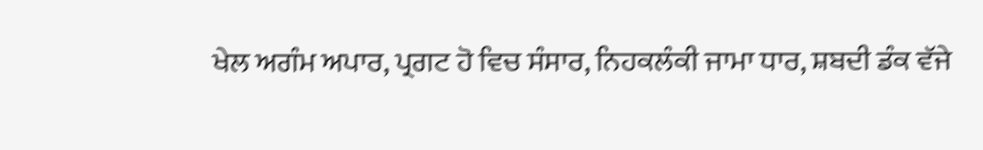ਖੇਲ ਅਗੰਮ ਅਪਾਰ, ਪ੍ਰਗਟ ਹੋ ਵਿਚ ਸੰਸਾਰ, ਨਿਹਕਲੰਕੀ ਜਾਮਾ ਧਾਰ, ਸ਼ਬਦੀ ਡੰਕ ਵੱਜੇ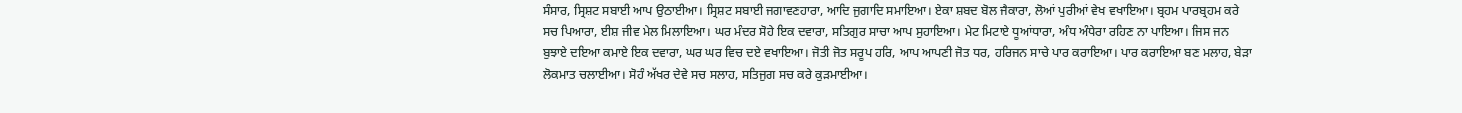ਸੰਸਾਰ, ਸ੍ਰਿਸ਼ਟ ਸਬਾਈ ਆਪ ਉਠਾਈਆ। ਸ੍ਰਿਸ਼ਟ ਸਬਾਈ ਜਗਾਵਣਹਾਰਾ, ਆਦਿ ਜੁਗਾਦਿ ਸਮਾਇਆ। ਏਕਾ ਸ਼ਬਦ ਬੋਲ ਜੈਕਾਰਾ, ਲੋਆਂ ਪੁਰੀਆਂ ਵੇਖ ਵਖਾਇਆ। ਬ੍ਰਹਮ ਪਾਰਬ੍ਰਹਮ ਕਰੇ ਸਚ ਪਿਆਰਾ, ਈਸ਼ ਜੀਵ ਮੇਲ ਮਿਲਾਇਆ। ਘਰ ਮੰਦਰ ਸੋਹੇ ਇਕ ਦਵਾਰਾ, ਸਤਿਗੁਰ ਸਾਚਾ ਆਪ ਸੁਹਾਇਆ। ਮੇਟ ਮਿਟਾਏ ਧੂਆਂਧਾਰਾ, ਅੰਧ ਅੰਧੇਰਾ ਰਹਿਣ ਨਾ ਪਾਇਆ। ਜਿਸ ਜਨ ਬੁਝਾਏ ਦਇਆ ਕਮਾਏ ਇਕ ਦਵਾਰਾ, ਘਰ ਘਰ ਵਿਚ ਦਏ ਵਖਾਇਆ। ਜੋਤੀ ਜੋਤ ਸਰੂਪ ਹਰਿ, ਆਪ ਆਪਣੀ ਜੋਤ ਧਰ, ਹਰਿਜਨ ਸਾਚੇ ਪਾਰ ਕਰਾਇਆ। ਪਾਰ ਕਰਾਇਆ ਬਣ ਮਲਾਹ, ਬੇੜਾ ਲੋਕਮਾਤ ਚਲਾਈਆ। ਸੋਹੰ ਅੱਖਰ ਦੇਵੇ ਸਚ ਸਲਾਹ, ਸਤਿਜੁਗ ਸਚ ਕਰੇ ਕੁੜਮਾਈਆ।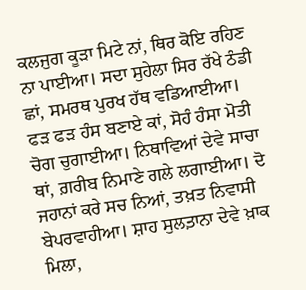ਕਲਜੁਗ ਕੂੜਾ ਮਿਟੇ ਨਾਂ, ਥਿਰ ਕੋਇ ਰਹਿਣ ਨਾ ਪਾਈਆ। ਸਦਾ ਸੁਹੇਲਾ ਸਿਰ ਰੱਖੇ ਠੰਡੀ ਛਾਂ, ਸਮਰਥ ਪੁਰਖ ਹੱਥ ਵਡਿਆਈਆ। ਫੜ ਫੜ ਹੰਸ ਬਣਾਏ ਕਾਂ, ਸੋਹੰ ਹੰਸਾ ਮੋਤੀ ਚੋਗ ਚੁਗਾਈਆ। ਨਿਥਾਵਿਆਂ ਦੇਵੇ ਸਾਚਾ ਥਾਂ, ਗ਼ਰੀਬ ਨਿਮਾਣੇ ਗਲੇ ਲਗਾਈਆ। ਦੋ ਜਹਾਨਾਂ ਕਰੇ ਸਚ ਨਿਆਂ, ਤਖ਼ਤ ਨਿਵਾਸੀ ਬੇਪਰਵਾਹੀਆ। ਸ਼ਾਹ ਸੁਲਤ਼ਾਨਾ ਦੇਵੇ ਖ਼ਾਕ ਮਿਲਾ,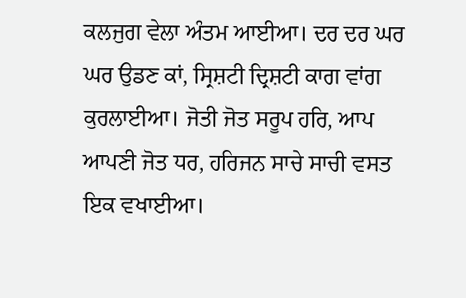ਕਲਜੁਗ ਵੇਲਾ ਅੰਤਮ ਆਈਆ। ਦਰ ਦਰ ਘਰ ਘਰ ਉਡਣ ਕਾਂ, ਸ੍ਰਿਸ਼ਟੀ ਦ੍ਰਿਸ਼ਟੀ ਕਾਗ ਵਾਂਗ ਕੁਰਲਾਈਆ। ਜੋਤੀ ਜੋਤ ਸਰੂਪ ਹਰਿ, ਆਪ ਆਪਣੀ ਜੋਤ ਧਰ, ਹਰਿਜਨ ਸਾਚੇ ਸਾਚੀ ਵਸਤ ਇਕ ਵਖਾਈਆ।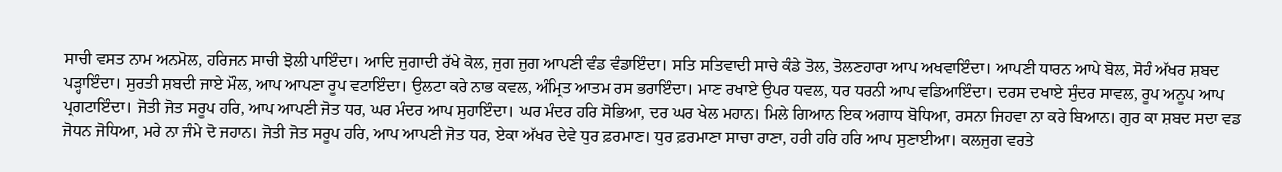ਸਾਚੀ ਵਸਤ ਨਾਮ ਅਨਮੋਲ, ਹਰਿਜਨ ਸਾਚੀ ਝੋਲੀ ਪਾਇੰਦਾ। ਆਦਿ ਜੁਗਾਦੀ ਰੱਖੇ ਕੋਲ, ਜੁਗ ਜੁਗ ਆਪਣੀ ਵੰਡ ਵੰਡਾਇੰਦਾ। ਸਤਿ ਸਤਿਵਾਦੀ ਸਾਚੇ ਕੰਡੇ ਤੋਲ, ਤੋਲਣਹਾਰਾ ਆਪ ਅਖਵਾਇੰਦਾ। ਆਪਣੀ ਧਾਰਨ ਆਪੇ ਬੋਲ, ਸੋਹੰ ਅੱਖਰ ਸ਼ਬਦ ਪੜ੍ਹਾਇੰਦਾ। ਸੁਰਤੀ ਸ਼ਬਦੀ ਜਾਏ ਮੌਲ, ਆਪ ਆਪਣਾ ਰੂਪ ਵਟਾਇੰਦਾ। ਉਲਟਾ ਕਰੇ ਨਾਭ ਕਵਲ, ਅੰਮ੍ਰਿਤ ਆਤਮ ਰਸ ਭਰਾਇੰਦਾ। ਮਾਣ ਰਖਾਏ ਉਪਰ ਧਵਲ, ਧਰ ਧਰਨੀ ਆਪ ਵਡਿਆਇੰਦਾ। ਦਰਸ ਦਖਾਏ ਸੁੰਦਰ ਸਾਵਲ, ਰੂਪ ਅਨੂਪ ਆਪ ਪ੍ਰਗਟਾਇੰਦਾ। ਜੋਤੀ ਜੋਤ ਸਰੂਪ ਹਰਿ, ਆਪ ਆਪਣੀ ਜੋਤ ਧਰ, ਘਰ ਮੰਦਰ ਆਪ ਸੁਹਾਇੰਦਾ। ਘਰ ਮੰਦਰ ਹਰਿ ਸੋਭਿਆ, ਦਰ ਘਰ ਖੇਲ ਮਹਾਨ। ਮਿਲੇ ਗਿਆਨ ਇਕ ਅਗਾਧ ਬੋਧਿਆ, ਰਸਨਾ ਜਿਹਵਾ ਨਾ ਕਰੇ ਬਿਆਨ। ਗੁਰ ਕਾ ਸ਼ਬਦ ਸਦਾ ਵਡ ਜੋਧਨ ਜੋਧਿਆ, ਮਰੇ ਨਾ ਜੰਮੇ ਦੋ ਜਹਾਨ। ਜੋਤੀ ਜੋਤ ਸਰੂਪ ਹਰਿ, ਆਪ ਆਪਣੀ ਜੋਤ ਧਰ, ਏਕਾ ਅੱਖਰ ਦੇਵੇ ਧੁਰ ਫ਼ਰਮਾਣ। ਧੁਰ ਫ਼ਰਮਾਣਾ ਸਾਚਾ ਰਾਣਾ, ਹਰੀ ਹਰਿ ਹਰਿ ਆਪ ਸੁਣਾਈਆ। ਕਲਜੁਗ ਵਰਤੇ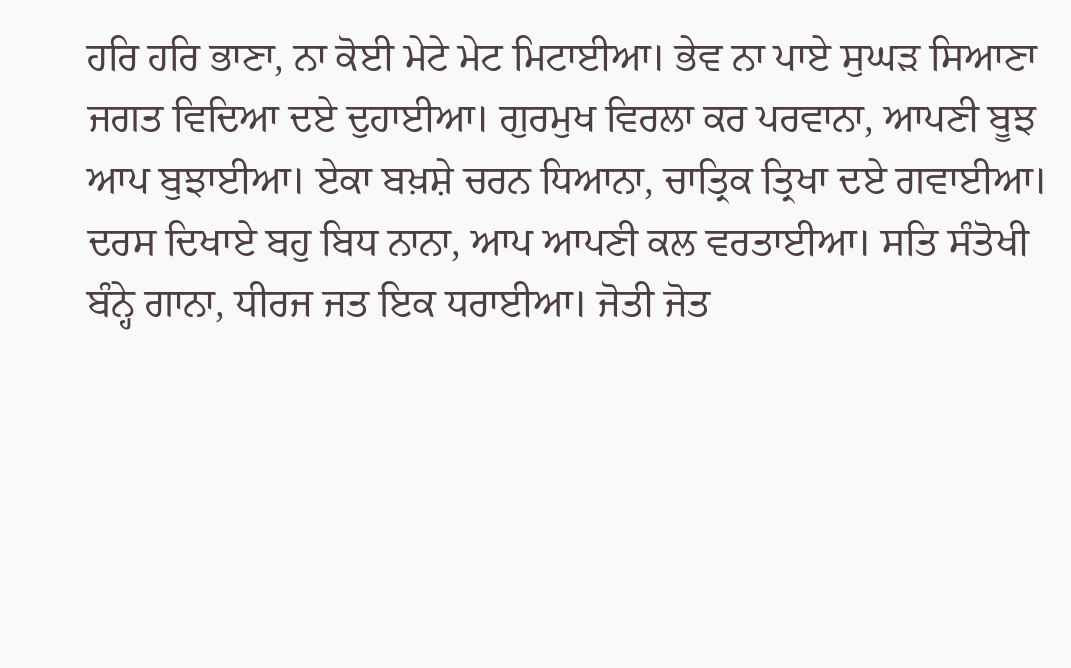ਹਰਿ ਹਰਿ ਭਾਣਾ, ਨਾ ਕੋਈ ਮੇਟੇ ਮੇਟ ਮਿਟਾਈਆ। ਭੇਵ ਨਾ ਪਾਏ ਸੁਘੜ ਸਿਆਣਾ ਜਗਤ ਵਿਦਿਆ ਦਏ ਦੁਹਾਈਆ। ਗੁਰਮੁਖ ਵਿਰਲਾ ਕਰ ਪਰਵਾਨਾ, ਆਪਣੀ ਬੂਝ ਆਪ ਬੁਝਾਈਆ। ਏਕਾ ਬਖ਼ਸ਼ੇ ਚਰਨ ਧਿਆਨਾ, ਚਾਤ੍ਰਿਕ ਤ੍ਰਿਖਾ ਦਏ ਗਵਾਈਆ। ਦਰਸ ਦਿਖਾਏ ਬਹੁ ਬਿਧ ਨਾਨਾ, ਆਪ ਆਪਣੀ ਕਲ ਵਰਤਾਈਆ। ਸਤਿ ਸੰਤੋਖੀ ਬੰਨ੍ਹੇ ਗਾਨਾ, ਧੀਰਜ ਜਤ ਇਕ ਧਰਾਈਆ। ਜੋਤੀ ਜੋਤ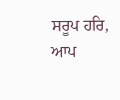ਸਰੂਪ ਹਰਿ, ਆਪ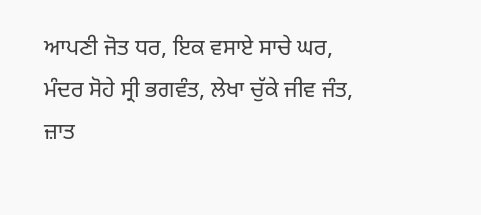ਆਪਣੀ ਜੋਤ ਧਰ, ਇਕ ਵਸਾਏ ਸਾਚੇ ਘਰ, ਮੰਦਰ ਸੋਹੇ ਸ੍ਰੀ ਭਗਵੰਤ, ਲੇਖਾ ਚੁੱਕੇ ਜੀਵ ਜੰਤ, ਜ਼ਾਤ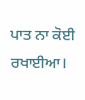ਪਾਤ ਨਾ ਕੋਈ ਰਖਾਈਆ।